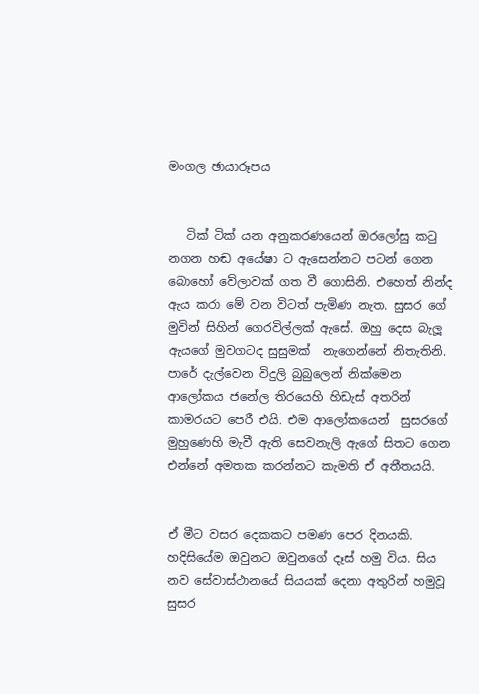මංගල ඡායාරූපය


   ටික් ටික් යන අනුකරණයෙන් ඔරලෝසු ක‍ටු නගන හඬ අයේෂා ට ඇසෙන්නට පටන් ගෙන බොහෝ වේලාවක් ගත වී ගොසිනි. එහෙත් නින්ද ඇය කරා මේ වන විටත් පැමිණ නැත. සුසර ගේ මුවින් සිහින් ගෙරවිල්ලක් ඇසේ. ඔහු දෙස බැලූ ඇයගේ මුවගටද සුසුමක්  නැගෙන්නේ නිතැතිනි. පාරේ දැල්වෙන විදුලි බුබුලෙන් නික්මෙන ආලෝකය ජනේල තිරයෙහි හිඩැස් අතරින් කාමරයට පෙරී එයි. එම ආලෝකයෙන්  සුසරගේ මුහුණෙහි මැවී ඇති සෙවනැලි ඇගේ සිතට ගෙන එන්නේ අමතක කරන්නට කැමති ඒ අතීතයයි.


ඒ මීට වසර දෙකකට පමණ පෙර දිනයකි. හදිසියේම ඔවුනට ඔවුනගේ දෑස් හමු විය. සිය නව සේවාස්ථානයේ සියයක් දෙනා අතුරින් හමුවූ සුසර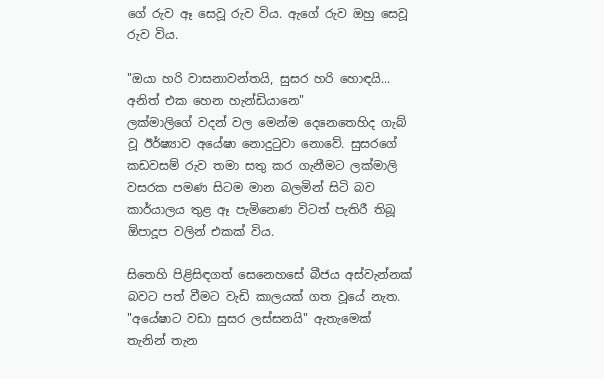ගේ රුව ඈ සෙවූ රුව විය. ඇගේ රුව ඔහු සෙවූ රුව විය.

"ඔයා හරි වාසනාවන්තයි, සුසර හරි හොඳයි... අනිත් එක හෙන හැන්ඩියානෙ"
ලක්මාලිගේ වදන් වල මෙන්ම දෙනෙතෙහිද ගැබ් වූ ඊර්ෂ්‍යාව අයේෂා නොදු‍ටුවා නොවේ. සුසරගේ කඩවසම් රුව තමා සතු කර ගැනීමට ලක්මාලි වසරක පමණ සිටම මාන බලමින් සිටි බව කාර්යාලය තුළ ඈ පැමිනෙණ විටත් පැතිරී තිබූ ඕපාදූප වලින් එකක් විය.

සිතෙහි පිළිසිඳගත් සෙනෙහසේ බීජය අස්වැන්නක් බවට පත් වීමට වැඩි කාලයක් ගත වූයේ නැත.
"අයේෂාට වඩා සුසර ලස්සනයි" ඇතැමෙක් තැනින් තැන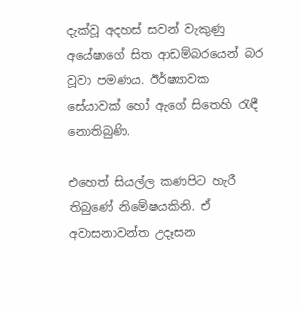දැක්වූ අදහස් සවන් වැකුණු අයේෂාගේ සිත ආඩම්බරයෙන් බර වූවා පමණය. ඊර්ෂ්‍යාවක සේයාවක් හෝ ඇගේ සිතෙහි ‍රැඳී නොතිබුණි.

එහෙත් සියල්ල කණපිට හැරී තිබුණේ නිමේෂයකිනි. ඒ අවාසනාවන්ත උදෑසන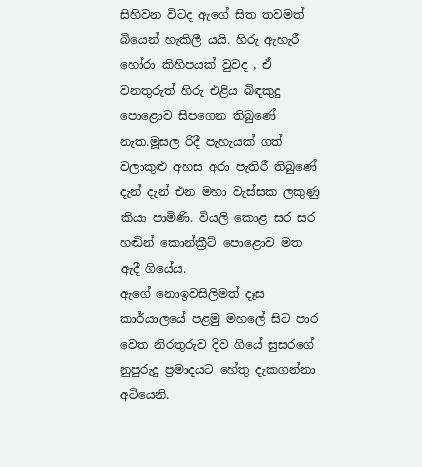සිහිවන විටද ඇගේ සිත තවමත්  බියෙන් හැකිලී යයි. හිරු ඇහැරී හෝරා කිහිපයක් වුවද , ඒ වනතුරුත් හිරු එළිය බිඳකුදු පොළොව සිපගෙන තිබුණේ නැත.මූසල රිදී පැහැයක් ගත් වලාකුළු අහස අරා පැතිරී තිබුණේ දැන් දැන් එන මහා වැස්සක ලකුණු කියා පාමිණි. වියලි කොළ සර සර හඬින් කොන්ක්‍රීට් පොළොව මත ඇදී ගියේය.
ඇගේ නොඉවසිලිමත් දෑස කාර්යාලයේ පළමු මහලේ සිට පාර වෙත නිරතුරුව දිව ගියේ සුසරගේ නුපුරුදු ප්‍රමාදයට හේතු දැකගන්නා අටියෙනි.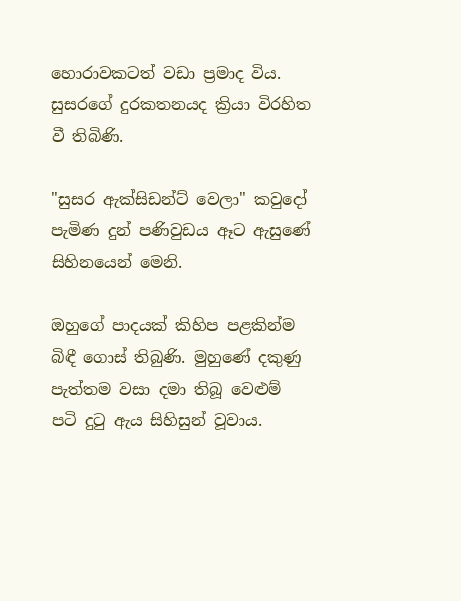හොරාවකටත් වඩා ප්‍රමාද විය. සුසරගේ දුරකතනයද ක්‍රියා විරහිත වී තිබිණි.

"සුසර ඇක්සිඩන්ට් වෙලා" කවුදෝ පැමිණ දුන් පණිවුඩය ඈට ඇසුණේ සිහිනයෙන් මෙනි.

ඔහුගේ පාදයක් කිහිප පළකින්ම බිඳී ගොස් තිබුණි. මුහුණේ දකුණු පැත්තම වසා දමා තිබූ වෙළුම් පටි දු‍ටු ඇය සිහිසුන් වූවාය.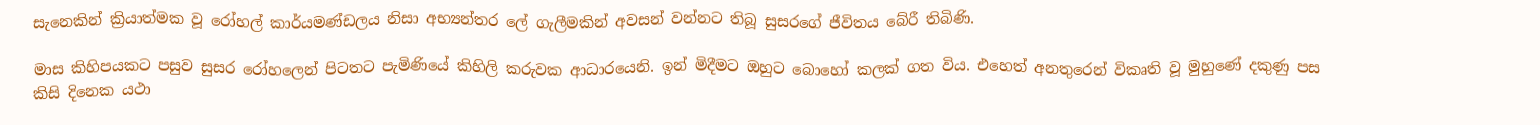සැනෙකින් ක්‍රියාත්මක වූ රෝහල් කාර්යමණ්ඩලය නිසා අභ්‍යන්තර ලේ ගැලීමකින් අවසන් වන්නට තිබූ සුසරගේ ජීවිතය බේරී තිබිණි.

මාස කිහිපයකට පසුව සුසර රෝහලෙන් පිටතට පැමිණියේ කිහිලි කරුවක ආධාරයෙනි. ඉන් මිදීමට ඔහුට බොහෝ කලක් ගත විය. එහෙත් අනතුරෙන් විකෘති වූ මුහුණේ දකුණු පස කිසි දිනෙක යථා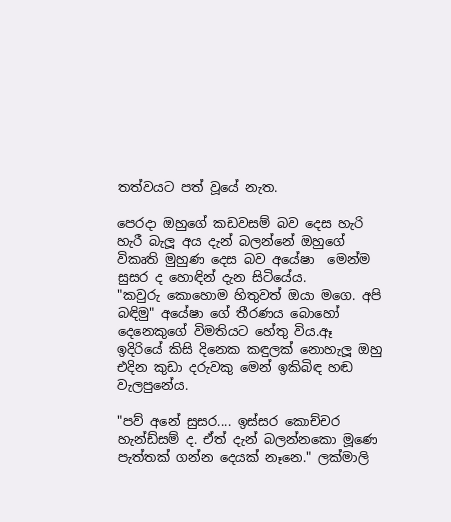තත්වයට පත් වූයේ නැත.

පෙරදා ඔහුගේ කඩවසම් බව දෙස හැරි හැරී බැලූ අය දැන් බලන්නේ ඔහුගේ විකෘති මුහුණ දෙස බව අයේෂා  මෙන්ම සුසර ද හොඳින් දැන සිටියේය.
"කවුරු කොහොම හිතුවත් ඔයා මගෙ. අපි බඳිමු" අයේෂා ගේ තීරණය බොහෝ දෙනෙකුගේ විමතියට හේතු විය.ඈ ඉදිරියේ කිසි දිනෙක කඳුලක් නොහැලූ ඔහු එදින කුඩා දරුවකු මෙන් ඉකිබිඳ හඬ වැලපුනේය.

"පව් අනේ සුසර.... ඉස්සර කොච්චර හැන්ඩ්සම් ද. ඒත් දැන් බලන්නකො මූණෙ පැත්තක් ගන්න දෙයක් නෑනෙ." ලක්මාලි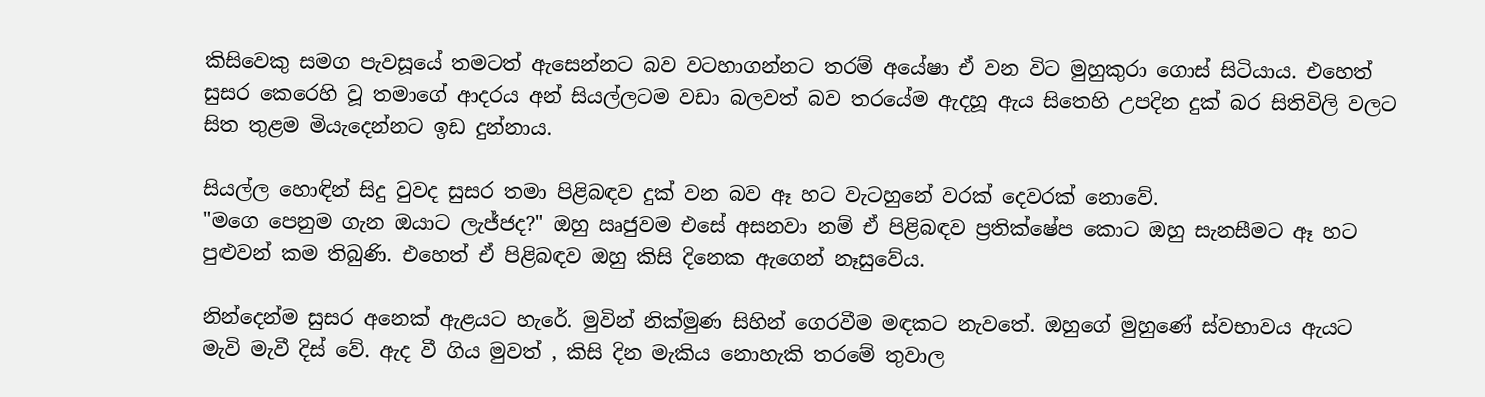කිසිවෙකු සමග පැවසූයේ තමටත් ඇසෙන්නට බව වටහාගන්නට තරම් අයේෂා ඒ වන විට මුහුකුරා ගොස් සිටියාය. එහෙත් සුසර කෙරෙහි වූ තමාගේ ආදරය අන් සියල්ලටම වඩා බලවත් බව තරයේම ඇදහූ ඇය සිතෙහි උපදින දුක් බර සිතිවිලි වලට සිත තුළම මියැදෙන්නට ඉඩ දුන්නාය.

සියල්ල හොඳින් සිදු වුවද සුසර තමා පිළිබඳව දුක් වන බව ඈ හට වැටහුනේ වරක් දෙවරක් නොවේ.
"මගෙ පෙනුම ගැන ඔයාට ලැජ්ජද?" ඔහු ඍජුවම එසේ අසනවා නම් ඒ පිළිබඳව ප්‍රතික්ෂේප කොට ඔහු සැනසීමට ඈ හට පුළුවන් කම තිබුණි. එහෙත් ඒ පිළිබඳව ඔහු කිසි දිනෙක ඇගෙන් නෑසුවේය.

නින්දෙන්ම සුසර අනෙක් ඇළයට හැරේ. මුවින් නික්මුණ සිහින් ගෙරවීම මඳකට නැවතේ. ඔහුගේ මුහුණේ ස්වභාවය ඇයට මැවි මැවී දිස් වේ. ඇද වී ගිය මුවත් , කිසි දින මැකිය නොහැකි තරමේ තුවාල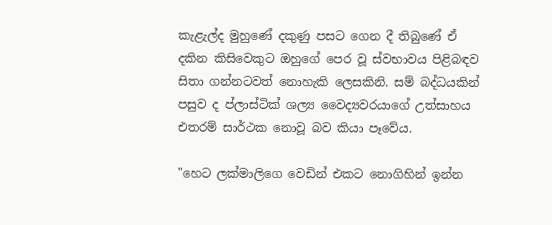කැළැල්ද මුහුණේ දකුණු පසට ගෙන දී තිබුණේ ඒ දකින කිසිවෙකුට ඔහුගේ පෙර වූ ස්වභාවය පිළිබඳව සිතා ගන්නටවත් නොහැකි ලෙසකිනි. සම් බද්ධයකින් පසුව ද ප්ලාස්ටික් ශල්‍ය වෛද්‍යවරයාගේ උත්සාහය එතරම් සාර්ථක නොවූ බව කියා පෑවේය.

"හෙට ලක්මාලිගෙ වෙඩින් එකට නොගිහින් ඉන්න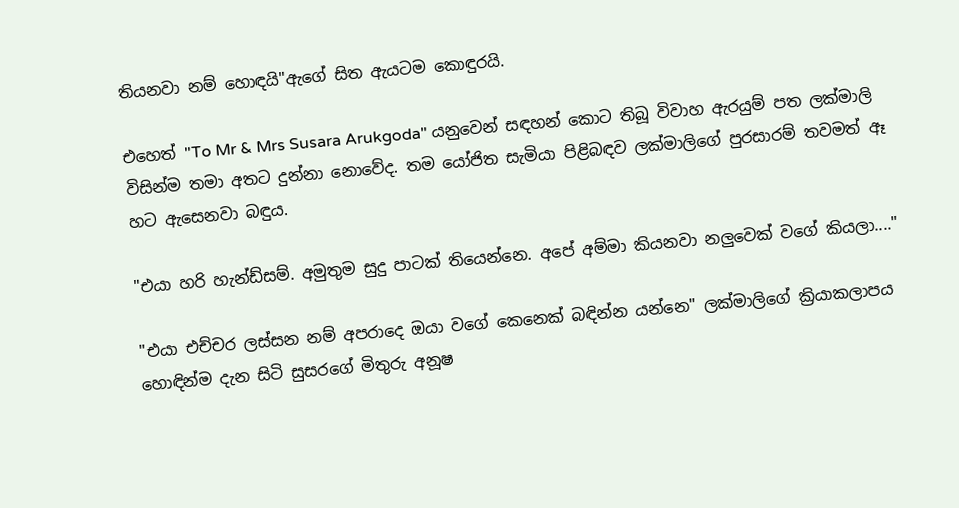තියනවා නම් හොඳයි"ඇගේ සිත ඇයටම කොඳුරයි.

එහෙත් "To Mr & Mrs Susara Arukgoda" යනුවෙන් සඳහන් කොට තිබූ විවාහ ඇරයුම් පත ලක්මාලි විසින්ම තමා අතට දුන්නා නොවේද. තම යෝජිත සැමියා පිළිබඳව ලක්මාලිගේ පුරසාරම් තවමත් ඈ හට ඇසෙනවා බඳුය.

"එයා හරි හැන්ඩ්සම්. අමුතුම සුදු පාටක් තියෙන්නෙ. අපේ අම්මා කියනවා නලුවෙක් වගේ කියලා...."

"එයා එච්චර ලස්සන නම් අපරාදෙ ඔයා වගේ කෙනෙක් බඳින්න යන්නෙ" ලක්මාලිගේ ක්‍රියාකලාපය හොඳින්ම දැන සිටි සුසරගේ මිතුරු අනූෂ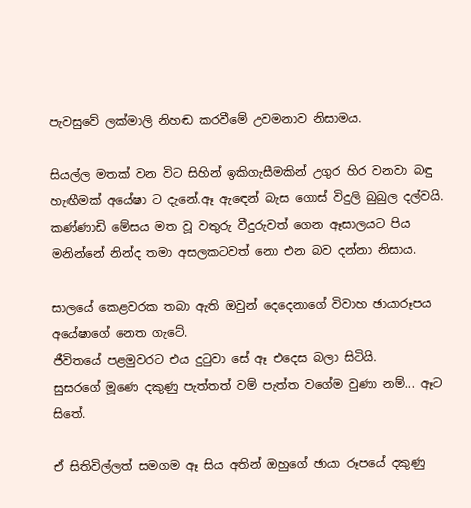පැවසුවේ ලක්මාලි නිහඬ කරවීමේ උවමනාව නිසාමය.

සියල්ල මතක් වන විට සිහින් ඉකිගැසීමකින් උගුර හිර වනවා බඳු හැඟීමක් අයේෂා ට දැනේ.ඈ ඇ‍ඳෙන් බැස ගොස් විදුලි බුබුල දල්වයි. කණ්ණාඩි මේසය මත වූ වතුරු වීදුරුවත් ගෙන ඈසාලයට පිය මනින්නේ නින්ද තමා අසලකටවත් නො එන බව දන්නා නිසාය.

සාලයේ කෙළවරක තබා ඇති ඔවුන් දෙදෙනාගේ විවාහ ඡායාරූපය අයේෂාගේ නෙත ගැටේ.
ජීවිතයේ පළමුවරට එය දු‍ටුවා සේ ඈ එදෙස බලා සිටියි.
සුසරගේ මූණෙ දකුණු පැත්තත් වම් පැත්ත වගේම වුණා නම්... ඈට සිතේ.

ඒ සිතිවිල්ලත් සමගම ඈ සිය අතින් ඔහුගේ ඡායා රූපයේ දකුණු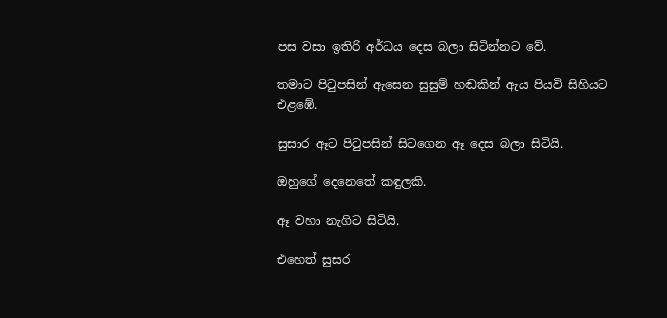පස වසා ඉතිරි අර්ධය දෙස බලා සිටින්නට වේ.

තමාට පි‍ටුපසින් ඇසෙන සුසුම් හඬකින් ඇය පියවි සිහියට එළඹේ.

සුසාර ඈට පි‍ටුපසින් සිටගෙන ඈ දෙස බලා සිටියි.

ඔහුගේ දෙනෙතේ කඳුලකි.

ඈ වහා නැගිට සිටියි.

එහෙත් සුසර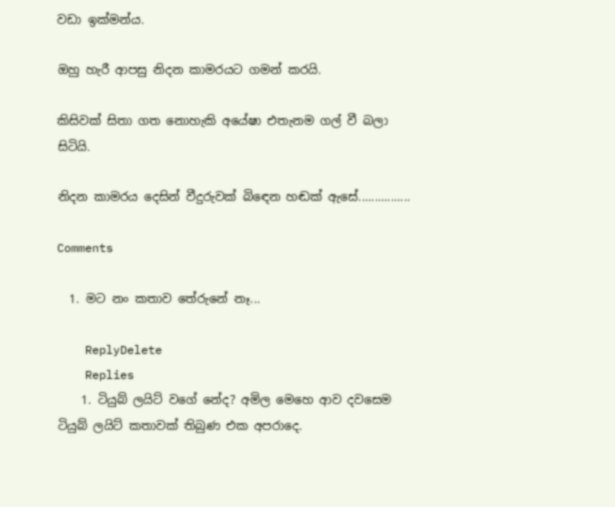වඩා ඉක්මන්ය.

ඔහු හැරී ආපසු නිදන කාමරයට ගමන් කරයි.

කිසිවක් සිතා ගත නොහැකි අයේෂා එතැනම ගල් වී බලා සිටියි.

නිදන කාමරය දෙසින් වීදුරුවක් බි‍ඳෙන හඬක් ඇසේ................

Comments

  1. මට නං කතාව තේරුනේ නෑ...

    ReplyDelete
    Replies
    1. ටියුබ් ලයිට් වගේ නේද? අමිල මෙහෙ ආව දවසෙම ටියුබ් ලයිට් කතාවක් තිබුණ එක අපරාදෙ.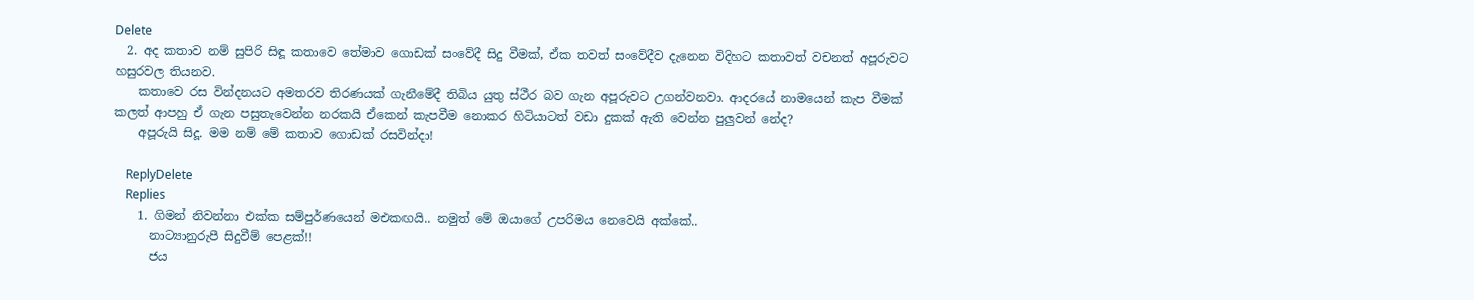Delete
  2. අද කතාව නම් සුපිරි සිඳූ කතාවෙ තේමාව ගොඩක් සංවේදී සිදු වීමක්, ඒක තවත් සංවේදීව දැනෙන විදිහට කතාවත් වචනත් අපූරුවට හසුරවල තියනව.
    කතාවෙ රස වින්දනයට අමතරව තිරණයක් ගැනීමේදී තිබිය යුතු ස්ථීර බව ගැන අපූරුවට උගන්වනවා. ආදරයේ නාමයෙන් කැප වීමක් කලත් ආපහු ඒ ගැන පසුතැවෙන්න නරකයි ඒකෙන් කැපවීම නොකර හිටියාටත් වඩා දුකක් ඇති වෙන්න පුලුවන් නේද?
    අපූරුයි සිදූ. මම නම් මේ කතාව ගොඩක් රසවින්දා!

    ReplyDelete
    Replies
    1. ගිමන් නිවන්නා එක්ක සම්පුර්ණයෙන් මඑකඟයි.. නමුත් මේ ඔයාගේ උපරිමය නෙවෙයි අක්කේ..
      නාට්‍යානුරුපී සිදුවීම් පෙළක්!!
      ජය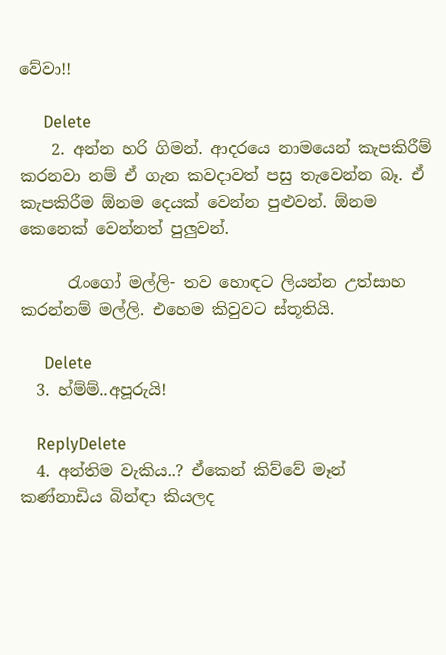වේවා!!

      Delete
    2. අන්න හරි ගිමන්. ආදරයෙ නාමයෙන් කැපකිරීම් කරනවා නම් ඒ ගැන කවදාවත් පසු තැවෙන්න බෑ. ඒ කැපකිරීම ඕනම දෙයක් වෙන්න පුළුවන්. ඕනම කෙනෙක් වෙන්නත් පුලුවන්.

      රැංගෝ මල්ලි- තව හොඳට ලියන්න උත්සාහ කරන්නම් මල්ලි. එහෙම කිවුවට ස්තූතියි.

      Delete
  3. හ්ම්ම්..අපූරුයි!

    ReplyDelete
  4. අන්තිම වැකිය..? ඒකෙන් කිව්වේ මෑන් කණ්නාඩිය බින්ඳා කියලද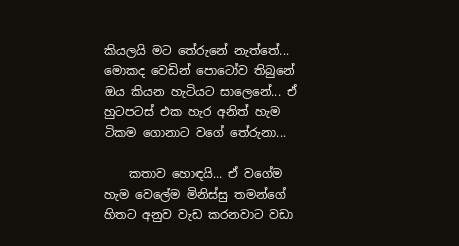කියලයි මට තේරුනේ නැත්තේ... මොකද වෙඩින් පොටෝව තිබුනේ ඔය කියන හැටියට සාලෙනේ... ඒ හුටපටස් එක හැර අනිත් හැම ටිකම ගොනාට වගේ තේරුනා...

    කතාව හොඳයි... ඒ වගේම හැම වෙලේම මිනිස්සු තමන්ගේ හිතට අනුව වැඩ කරනවාට වඩා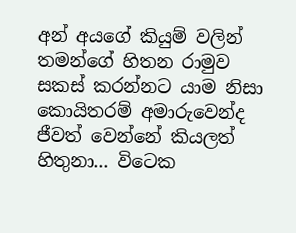අන් අයගේ කියුම් වලින් තමන්ගේ හිතන රාමුව සකස් කරන්නට යාම නිසා කොයිතරම් අමාරුවෙන්ද ජීවත් වෙන්නේ කියලත් හිතුනා... විටෙක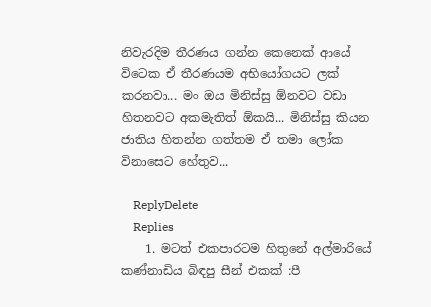නිවැරදිම තීරණය ගන්න කෙනෙක් ආයේ විටෙක ඒ තීරණයම අභියෝගයට ලක් කරනවා... මං ඔය මිනිස්සු ඕනවට වඩා හිතනවට අකමැතිත් ඕකයි... මිනිස්සු කියන ජාතිය හිතන්න ගත්තම ඒ තමා ලෝක විනාසෙට හේතුව...

    ReplyDelete
    Replies
    1. මටත් එකපාරටම හිතුනේ අල්මාරියේ කණ්නාඩිය බිඳපු සීන් එකක් :පී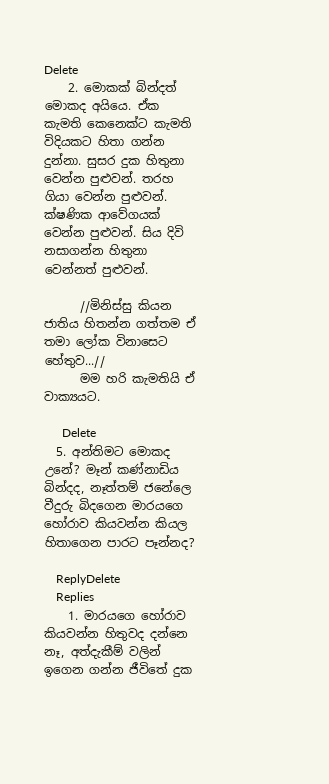Delete
    2. මොකක් බින්දත් මොකද අයියෙ. ඒක කැමති කෙනෙක්ට කැමති විදියකට හිතා ගන්න දුන්නා. සුසර දුක හිතුනා වෙන්න පුළුවන්. තරහ ගියා වෙන්න පුළුවන්. ක්ෂණික ආවේගයක් වෙන්න පුළුවන්. සිය දිවි නසාගන්න හිතුනා වෙන්නත් පුළුවන්.

      //මිනිස්සු කියන ජාතිය හිතන්න ගත්තම ඒ තමා ලෝක විනාසෙට හේතුව...//
      මම හරි කැමතියි ඒ වාක්‍යයට.

      Delete
  5. අන්තිමට මොකද උනේ? මෑන් කණ්නාඩිය බින්දද, නෑත්තම් ජනේලෙ වීදුරු බිදගෙන මාරයගෙ හෝරාව කියවන්න කියල හිතාගෙන පාරට පෑන්නද?

    ReplyDelete
    Replies
    1. මාරයගෙ හෝරාව කියවන්න හිතුවද දන්නෙ නෑ, අත්දැකීම් වලින් ඉගෙන ගන්න ජීවිතේ දුක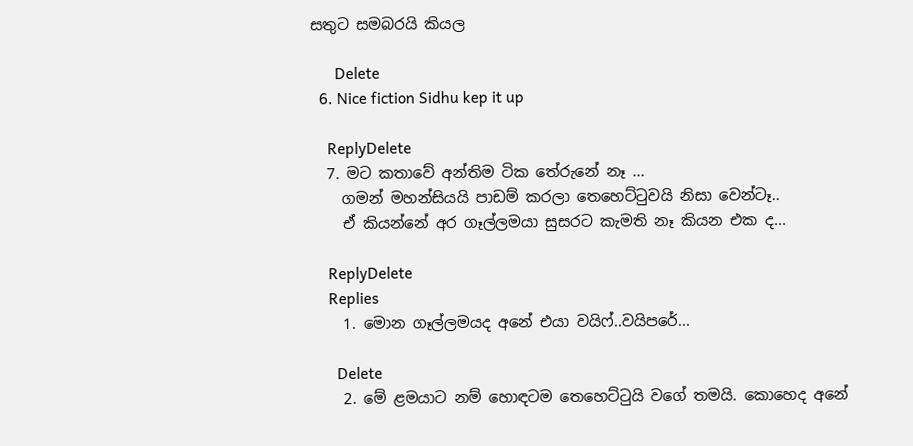සතුට සමබරයි කියල

      Delete
  6. Nice fiction Sidhu kep it up

    ReplyDelete
  7. මට කතාවේ අන්තිම ටික තේරුනේ නෑ ...
    ගමන් මහන්සියයි පාඩම් කරලා තෙහෙට්ටුවයි නිසා වෙන්ටෑ..
    ඒ කියන්නේ අර ගෑල්ලමයා සුසරට කැමති නෑ කියන එක ද...

    ReplyDelete
    Replies
    1. මොන ගෑල්ලමයද අනේ එයා වයිෆ්..වයිපරේ...

      Delete
    2. මේ ළමයාට නම් හොඳටම තෙහෙට්‍ටුයි වගේ තමයි. කොහෙද අනේ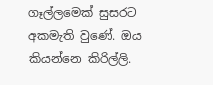ගෑල්ලමෙක් සුසරට අකමැති වුණේ. ඔය කියන්නෙ කිරිල්ලි.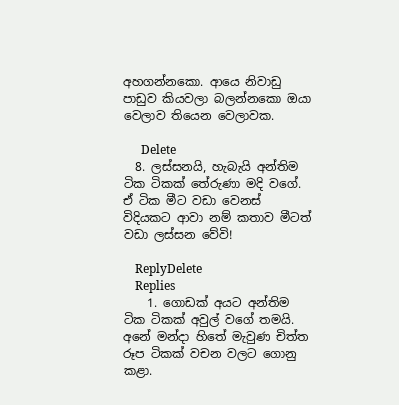අහගන්නකො. ආයෙ නිවාඩු පාඩුව කියවලා බලන්නකො ඔයා වෙලාව තියෙන වෙලාවක.

      Delete
  8. ලස්සනයි, හැබැයි අන්තිම ටික ටිකක් තේරුණා මදි වගේ. ඒ ටික මීට වඩා වෙනස් විදියකට ආවා නම් කතාව මීටත් වඩා ලස්සන වේවි!

    ReplyDelete
    Replies
    1. ගොඩක් අයට අන්තිම ටික ටිකක් අවුල් වගේ තමයි. අනේ මන්දා හිතේ මැවුණ චිත්ත රූප ටිකක් වචන වලට ගොනු කළා.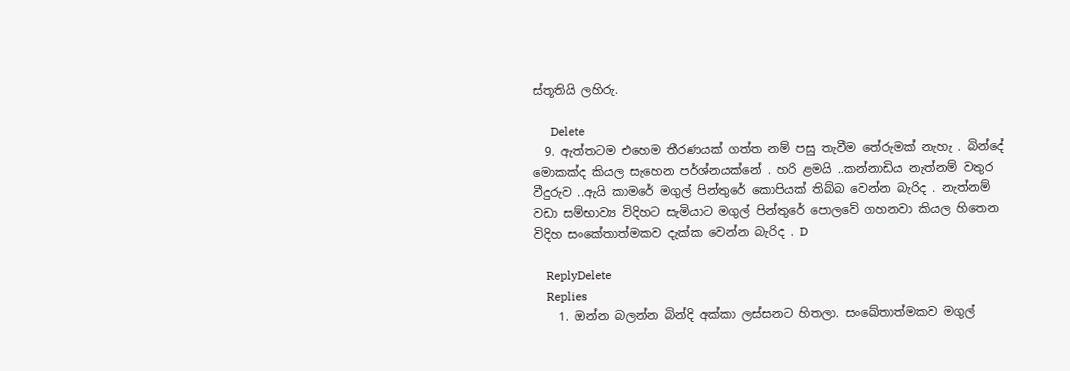ස්තූතියි ලහිරු.

      Delete
  9. ඇත්තටම එහෙම තීරණයක් ගත්ත නම් පසු තැවීම තේරුමක් නැහැ . බින්දේ මොකක්ද කියල සැහෙන පර්ශ්නයක්නේ . හරි ළමයි ..කන්නාඩිය නැත්නම් වතුර වීදුරුව ..ඇයි කාමරේ මගුල් පින්තුරේ කොපියක් තිබ්බ වෙන්න බැරිද . නැත්නම් වඩා සම්භාව්‍ය විදිහට සැමියාට මගුල් පින්තුරේ පොලවේ ගහනවා කියල හිතෙන විදිහ සංකේතාත්මකව දැක්ක වෙන්න බැරිද . D

    ReplyDelete
    Replies
    1. ඔන්න බලන්න බින්දි අක්කා ලස්සනට හිතලා. සංඛේතාත්මකව මගුල්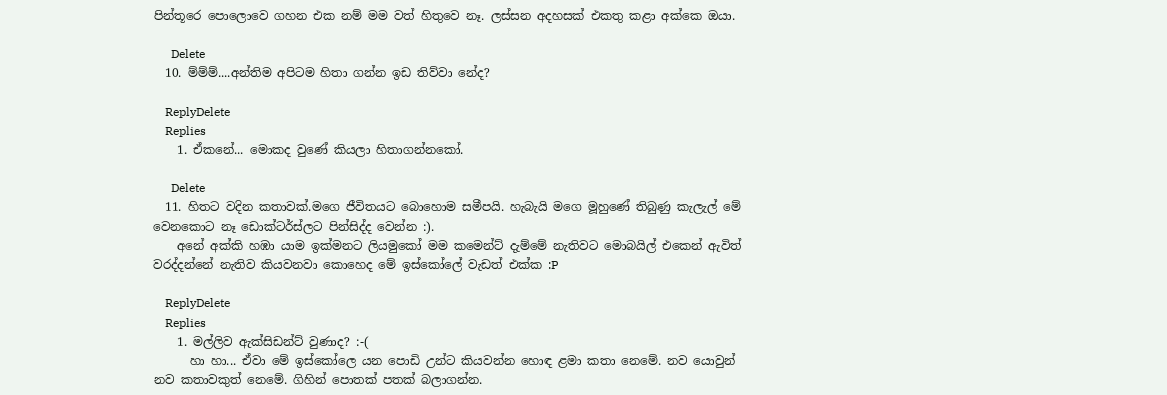පින්තූරෙ පොලොවෙ ගහන එක නම් මම වත් හිතුවෙ නෑ. ලස්සන අදහසක් එකතු කළා අක්කෙ ඔයා.

      Delete
  10. ම්ම්ම්....අන්තිම අපිටම හිතා ගන්න ඉඩ තිව්වා නේද?

    ReplyDelete
    Replies
    1. ඒකනේ... මොකද වුණේ කියලා හිතාගන්නකෝ.

      Delete
  11. හිතට වදින කතාවක්.මගෙ ජීවිතයට බොහොම සමීපයි. හැබැයි මගෙ මූහුණේ තිබුණු කැලැල් මේ වෙනකොට නෑ ඩොක්ටර්ස්ලට පින්සිද්ද වෙන්න :).
    අනේ අක්කි හඹා යාම ඉක්මනට ලියමුකෝ මම කමෙන්ට් දැම්මේ නැතිවට මොබයිල් එකෙන් ඇවිත් වරද්දන්නේ නැතිව කියවනවා කොහෙද මේ ඉස්කෝලේ වැඩත් එක්ක :P

    ReplyDelete
    Replies
    1. මල්ලිව ඇක්සිඩන්ට් වුණාද? :-(
      හා හා... ඒවා මේ ඉස්කෝලෙ යන පොඩි උන්ට කියවන්න හොඳ ළමා කතා නෙමේ. නව යොවුන් නව කතාවකුත් නෙමේ. ගිහින් පොතක් පතක් බලාගන්න.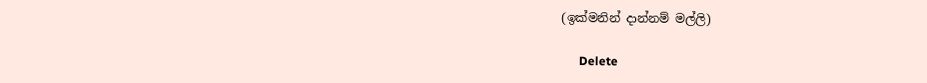(ඉක්මනින් දාන්නම් මල්ලි)

      Delete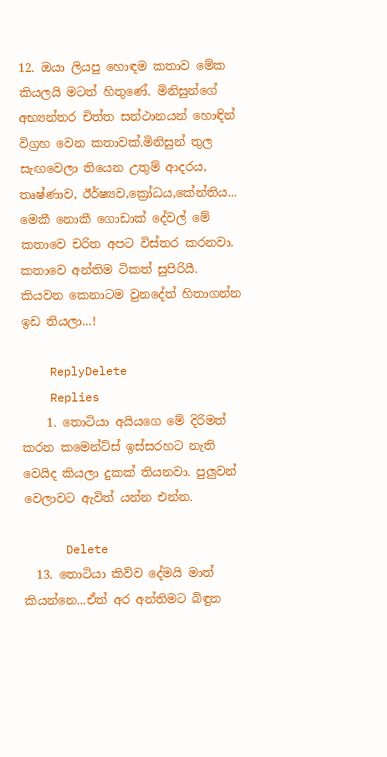12. ඔයා ලියපු හොඳම කතාව මේක කියලයි මටත් හිතුණේ. මිනිසුන්ගේ අභ්‍යන්තර චිත්ත සන්ථානයන් හොඳින් විග්‍රහ වෙන කතාවක්.මිනිසුන් තුල සැඟවෙලා තියෙන උතුම් ආදරය, තෘෂ්ණාව, ඊර්ෂ්‍යව,ක්‍රෝධය,කේන්තිය... මෙකී නොකී ගොඩාක් දේවල් මේ කතාවෙ චරිත අපට විස්තර කරනවා. කතාවෙ අන්තිම ටිකත් සුපිරියී. කියවන කෙනාටම වුනදේත් හිතාගන්න ඉඩ තියලා...!

    ReplyDelete
    Replies
    1. තොටියා අයියගෙ මේ දිරිමත් කරන කමෙන්ට්ස් ඉස්සරහට නැති වෙයිද කියලා දුකක් තියනවා. පුලුවන් වෙලාවට ඇවිත් යන්න එන්න.

      Delete
  13. තොටියා කිව්ව දේමයි මාත් කියන්නෙ...ඒත් අර අන්තිමට බිඳුන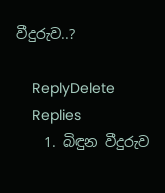වීදුරුව..?

    ReplyDelete
    Replies
    1. බිඳුන වීදුරුව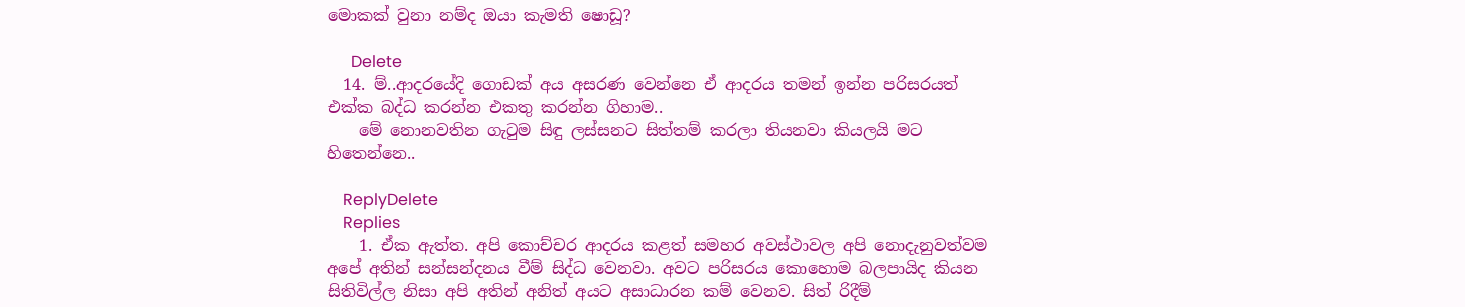මොකක් වුනා නම්ද ඔයා කැමති ෂොඩූ?

      Delete
  14. ම්..ආදරයේදි ගොඩක් අය අසරණ වෙන්නෙ ඒ ආදරය තමන් ඉන්න පරිසරයත් එක්ක බද්ධ කරන්න එකතු කරන්න ගිහාම..
    මේ නොනවතින ගැටුම සිඳු ලස්සනට සිත්තම් කරලා තියනවා කියලයි මට හිතෙන්නෙ..

    ReplyDelete
    Replies
    1. ඒක ඇත්ත. අපි කොච්චර ආදරය කළත් සමහර අවස්ථාවල අපි නොදැනුවත්වම අපේ අතින් සන්සන්දනය වීම් සිද්ධ වෙනවා. අවට පරිසරය කොහොම බලපායිද කියන සිතිවිල්ල නිසා අපි අතින් අනිත් අයට අසාධාරන කම් වෙනව. සිත් රිදීම්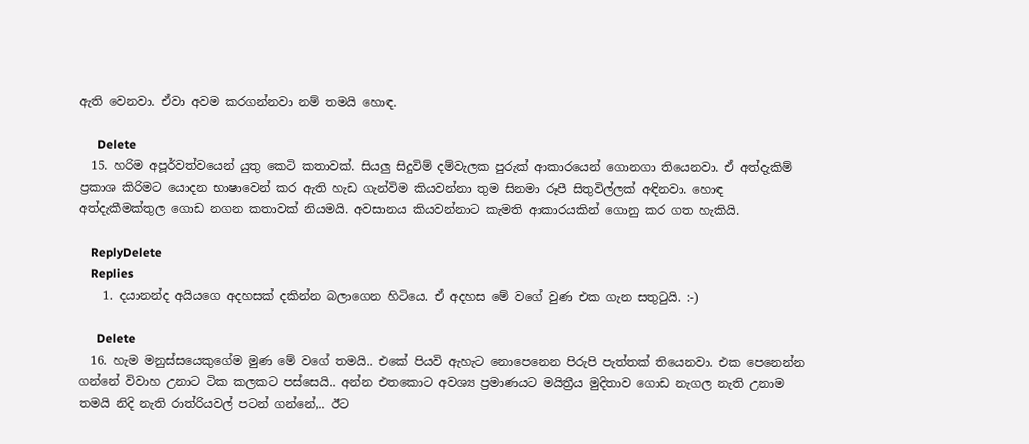ඇති වෙනවා. ඒවා අවම කරගන්නවා නම් තමයි හොඳ.

      Delete
  15. හරිම අපූර්වත්වයෙන් යුතු කෙටි කතාවක්. සියලු සිදුවිම් දම්වැලක පුරුක් ආකාරයෙන් ගොනගා තියෙනවා. ඒ අත්දැකිම් ප්‍රකාශ කිරිමට යොදන භාෂාවෙන් කර ඇති හැඩ ගැන්විම කියවන්නා තුම සිනමා රූපී සිතුවිල්ලක් අඳිනවා. හොඳ අත්දැකීමක්තුල ගොඩ නගන කතාවක් නියමයි. අවසානය කියවන්නාට කැමති ආකාරයකින් ගොනු කර ගත හැකියි.

    ReplyDelete
    Replies
    1. දයානන්ද අයියගෙ අදහසක් දකින්න බලාගෙන හිටියෙ. ඒ අදහස මේ වගේ වුණ එක ගැන සතු‍ටුයි. :-)

      Delete
  16. හැම මනුස්සයෙකුගේම මුණ මේ වගේ තමයි.. එකේ පියවි ඇහැට නොපෙනෙන පිරුපි පැත්තක් තියෙනවා. එක පෙනෙන්න ගන්නේ විවාහ උනාට ටික කලකට පස්සෙයි.. අන්න එතකොට අවශ්‍ය ප්‍රමාණයට මයිත්‍රීය මුදිතාව ගොඩ නැගල නැති උනාම තමයි නිදි නැති රාත්රියවල් පටන් ගන්නේ,.. ඊට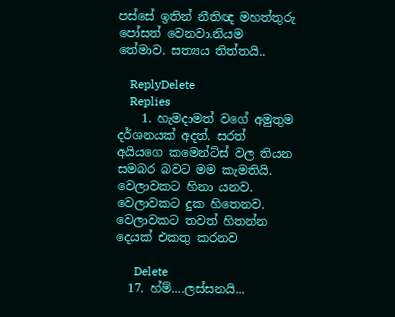පස්සේ ඉතින් නීතිඥ මහත්තුරු පෝසත් වෙනවා.නියම තේමාව. සත්‍යය තිත්තයි..

    ReplyDelete
    Replies
    1. හැමදාමත් වගේ අමුතුම දර්ශනයක් අදත්. සරත් අයියගෙ කමෙන්ට්ස් වල තියන සමබර බවට මම කැමතියි. වෙලාවකට හිනා යනව. වෙලාවකට දුක හිතෙනව. වෙලාවකට තවත් හිතන්න දෙයක් එකතු කරනව

      Delete
  17. හ්ම්....ලස්සනයි...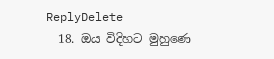ReplyDelete
  18. ඔය විදිහට මුහුණෙ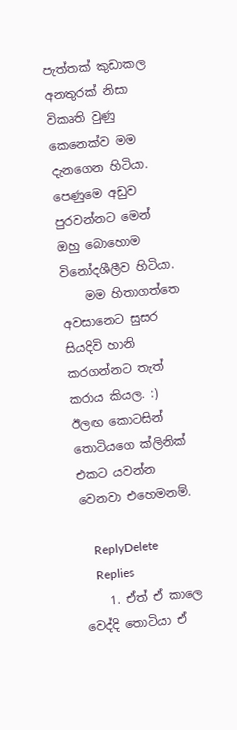පැත්තක් කුඩාකල අනතුරක් නිසා විකෘති වුණු කෙනෙක්ව මම දැනගෙන හිටියා. පෙණුමෙ අඩුව පුරවන්නට මෙන් ඔහු බොහොම විනෝදශීලීව හිටියා.
    මම හිතාගත්තෙ අවසානෙට සුසර සියදිවි හානි කරගන්නට තැත් කරාය කියල. :) ඊලඟ කොටසින් තොටියගෙ ක්ලිනික් එකට යවන්න වෙනවා එහෙමනම්.

    ReplyDelete
    Replies
    1. ඒත් ඒ කාලෙ වෙද්දි තොටියා ඒ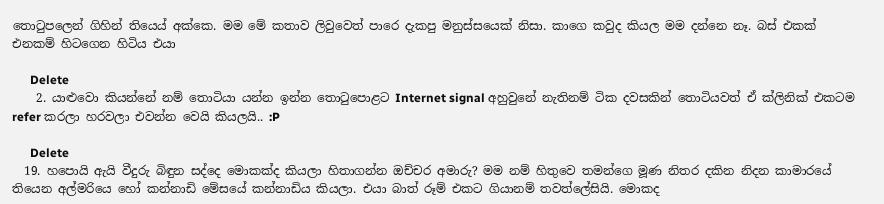තො‍ටුපලෙන් ගිහින් තියෙය් අක්කෙ. මම මේ කතාව ලිවුවෙත් පාරෙ දැකපු මනුස්සයෙක් නිසා. කාගෙ කවුද කියල මම දන්නෙ නෑ. බස් එකක් එනකම් හිටගෙන හිටිය එයා

      Delete
    2. යාළුවො කියන්නේ නම් තොටියා යන්න ඉන්න තොටුපොළට Internet signal අහුවුනේ නැතිනම් ටික දවසකින් තොටියවත් ඒ ක්ලිනික් එකටම refer කරලා හරවලා එවන්න වෙයි කියලයි.. :P

      Delete
  19. හපොයි ඇයි වීදුරු බිඳුන සද්දෙ මොකක්ද කියලා හිතාගන්න ඔච්චර අමාරු? මම නම් හිතුවෙ තමන්ගෙ මූණ නිතර දකින නිදන කාමාරයේ තියෙන අල්මරියෙ හෝ කන්නාඩි මේසයේ කන්නාඩිය කියලා. එයා බාත් රූම් එකට ගියානම් තවත්ලේසියි. මොකද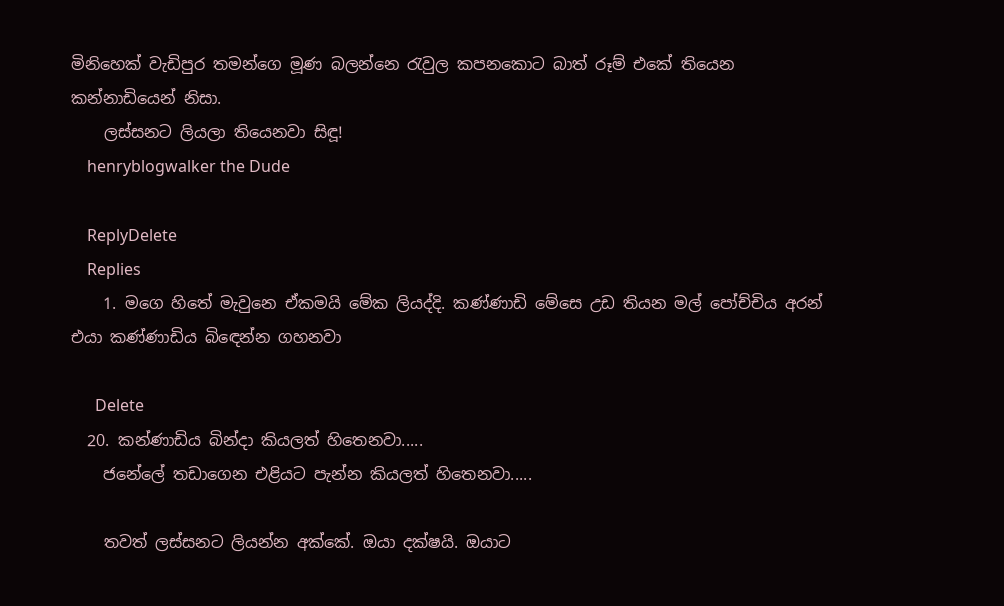මිනිහෙක් වැඩිපුර තමන්ගෙ මූණ බලන්නෙ ‍රැවුල කපනකොට බාත් රූම් එකේ තියෙන කන්නාඩියෙන් නිසා.
    ලස්සනට ලියලා තියෙනවා සිඳූ!
    henryblogwalker the Dude

    ReplyDelete
    Replies
    1. මගෙ හිතේ මැවුනෙ ඒකමයි මේක ලියද්දි. කණ්ණාඩි මේසෙ උඩ තියන මල් පෝච්චිය අරන් එයා කණ්ණාඩිය බි‍ඳෙන්න ගහනවා

      Delete
  20. කන්ණාඩිය බින්දා කියලත් හිතෙනවා.....
    ජනේලේ තඩාගෙන එළියට පැන්න කියලත් හිතෙනවා.....

    තවත් ලස්සනට ලියන්න අක්කේ. ඔයා දක්ෂයි. ඔයාට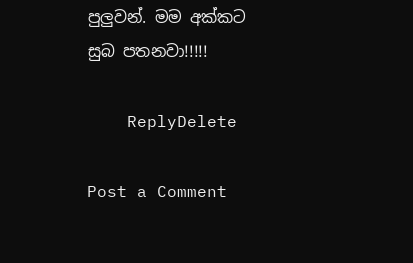පුලුවන්. මම අක්කට සුබ පතනවා!!!!!

    ReplyDelete

Post a Comment